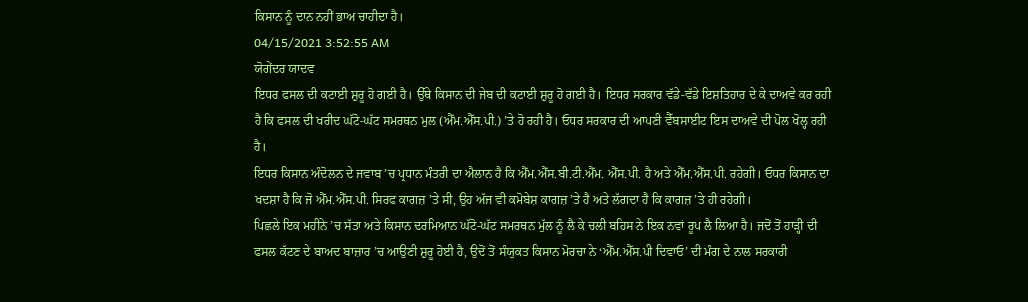ਕਿਸਾਨ ਨੂੰ ਦਾਨ ਨਹੀਂ ਭਾਅ ਚਾਹੀਦਾ ਹੈ।
04/15/2021 3:52:55 AM
ਯੋਗੇਂਦਰ ਯਾਦਵ
ਇਧਰ ਫਸਲ ਦੀ ਕਟਾਈ ਸ਼ੁਰੂ ਹੋ ਗਈ ਹੈ। ਉੱਥੇ ਕਿਸਾਨ ਦੀ ਜੇਬ ਦੀ ਕਟਾਈ ਸ਼ੁਰੂ ਹੋ ਗਈ ਹੈ। ਇਧਰ ਸਰਕਾਰ ਵੱਡੇ-ਵੱਡੇ ਇਸ਼ਤਿਹਾਰ ਦੇ ਕੇ ਦਾਅਵੇ ਕਰ ਰਹੀ ਹੈ ਕਿ ਫਸਲ ਦੀ ਖਰੀਦ ਘੱਟੋ-ਘੱਟ ਸਮਰਥਨ ਮੁਲ (ਐੱਮ.ਐੱਸ.ਪੀ.) ’ਤੇ ਹੋ ਰਹੀ ਹੈ। ਓਧਰ ਸਰਕਾਰ ਦੀ ਆਪਣੀ ਵੈੱਬਸਾਈਟ ਇਸ ਦਾਅਵੇ ਦੀ ਪੋਲ ਖੋਲ੍ਹ ਰਹੀ ਹੈ।
ਇਧਰ ਕਿਸਾਨ ਅੰਦੋਲਨ ਦੇ ਜਵਾਬ ’ਚ ਪ੍ਰਧਾਨ ਮੰਤਰੀ ਦਾ ਐਲਾਨ ਹੈ ਕਿ ਐੱਮ.ਐੱਸ.ਬੀ.ਟੀ.ਐੱਮ. ਐੱਸ.ਪੀ. ਹੈ ਅਤੇ ਐੱਮ.ਐੱਸ.ਪੀ. ਰਹੇਗੀ। ਓਧਰ ਕਿਸਾਨ ਦਾ ਖਦਸ਼ਾ ਹੈ ਕਿ ਜੋ ਐੱਮ.ਐੱਸ.ਪੀ. ਸਿਰਫ ਕਾਗਜ਼ ’ਤੇ ਸੀ, ਉਹ ਅੱਜ ਵੀ ਕਮੋਬੇਸ਼ ਕਾਗਜ਼ ’ਤੇ ਹੈ ਅਤੇ ਲੱਗਦਾ ਹੈ ਕਿ ਕਾਗਜ਼ ’ਤੇ ਹੀ ਰਹੇਗੀ।
ਪਿਛਲੇ ਇਕ ਮਹੀਨੇ ’ਚ ਸੱਤਾ ਅਤੇ ਕਿਸਾਨ ਦਰਮਿਆਨ ਘੱਟੋ-ਘੱਟ ਸਮਰਥਨ ਮੁੱਲ ਨੂੰ ਲੈ ਕੇ ਚਲੀ ਬਹਿਸ ਨੇ ਇਕ ਨਵਾਂ ਰੂਪ ਲੈ ਲਿਆ ਹੈ। ਜਦੋਂ ਤੋਂ ਹਾੜ੍ਹੀ ਦੀ ਫਸਲ ਕੱਟਣ ਦੇ ਬਾਅਦ ਬਾਜ਼ਾਰ ’ਚ ਆਉਣੀ ਸ਼ੁਰੂ ਹੋਈ ਹੈ, ਉਦੋਂ ਤੋਂ ਸੰਯੁਕਤ ਕਿਸਾਨ ਮੋਰਚਾ ਨੇ ‘ਐੱਮ.ਐੱਸ.ਪੀ ਦਿਵਾਓ’ ਦੀ ਮੰਗ ਦੇ ਨਾਲ ਸਰਕਾਰੀ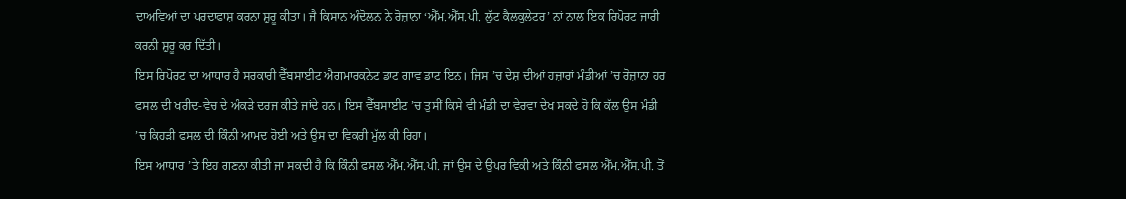ਦਾਅਵਿਆਂ ਦਾ ਪਰਦਾਫਾਸ਼ ਕਰਨਾ ਸ਼ੁਰੂ ਕੀਤਾ। ਜੈ ਕਿਸਾਨ ਅੰਦੋਲਨ ਨੇ ਰੋਜ਼ਾਨਾ ‘ਐੱਮ.ਐੱਸ.ਪੀ. ਲੁੱਟ ਕੈਲਕੁਲੇਟਰ’ ਨਾਂ ਨਾਲ ਇਕ ਰਿਪੋਰਟ ਜਾਰੀ ਕਰਨੀ ਸ਼ੁਰੂ ਕਰ ਦਿੱਤੀ।
ਇਸ ਰਿਪੋਰਟ ਦਾ ਆਧਾਰ ਹੈ ਸਰਕਾਰੀ ਵੈੱਬਸਾਈਟ ਐਗਮਾਰਕਨੇਟ ਡਾਟ ਗਾਵ ਡਾਟ ਇਨ। ਜਿਸ ’ਚ ਦੇਸ਼ ਦੀਆਂ ਹਜ਼ਾਰਾਂ ਮੰਡੀਆਂ ’ਚ ਰੋਜ਼ਾਨਾ ਹਰ ਫਸਲ ਦੀ ਖਰੀਦ-ਵੇਚ ਦੇ ਅੰਕੜੇ ਦਰਜ ਕੀਤੇ ਜਾਂਦੇ ਹਨ। ਇਸ ਵੈੱਬਸਾਈਟ ’ਚ ਤੁਸੀਂ ਕਿਸੇ ਵੀ ਮੰਡੀ ਦਾ ਵੇਰਵਾ ਦੇਖ ਸਕਦੇ ਹੋ ਕਿ ਕੱਲ ਉਸ ਮੰਡੀ ’ਚ ਕਿਹੜੀ ਫਸਲ ਦੀ ਕਿੰਨੀ ਆਮਦ ਹੋਈ ਅਤੇ ਉਸ ਦਾ ਵਿਕਰੀ ਮੁੱਲ ਕੀ ਰਿਹਾ।
ਇਸ ਆਧਾਰ ’ਤੇ ਇਹ ਗਣਨਾ ਕੀਤੀ ਜਾ ਸਕਦੀ ਹੈ ਕਿ ਕਿੰਨੀ ਫਸਲ ਐੱਮ.ਐੱਸ.ਪੀ. ਜਾਂ ਉਸ ਦੇ ਉਪਰ ਵਿਕੀ ਅਤੇ ਕਿੰਨੀ ਫਸਲ ਐੱਮ.ਐੱਸ.ਪੀ. ਤੋਂ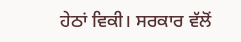ਹੇਠਾਂ ਵਿਕੀ। ਸਰਕਾਰ ਵੱਲੋਂ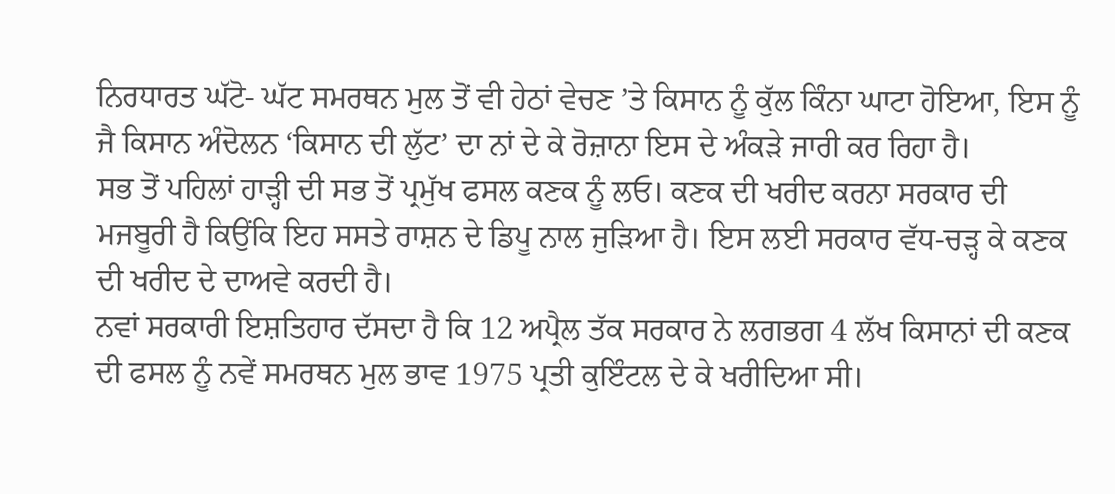ਨਿਰਧਾਰਤ ਘੱਟੋ- ਘੱਟ ਸਮਰਥਨ ਮੁਲ ਤੋਂ ਵੀ ਹੇਠਾਂ ਵੇਚਣ ’ਤੇ ਕਿਸਾਨ ਨੂੰ ਕੁੱਲ ਕਿੰਨਾ ਘਾਟਾ ਹੋਇਆ, ਇਸ ਨੂੰ ਜੈ ਕਿਸਾਨ ਅੰਦੋਲਨ ‘ਕਿਸਾਨ ਦੀ ਲੁੱਟ’ ਦਾ ਨਾਂ ਦੇ ਕੇ ਰੋਜ਼ਾਨਾ ਇਸ ਦੇ ਅੰਕੜੇ ਜਾਰੀ ਕਰ ਰਿਹਾ ਹੈ।
ਸਭ ਤੋਂ ਪਹਿਲਾਂ ਹਾੜ੍ਹੀ ਦੀ ਸਭ ਤੋਂ ਪ੍ਰਮੁੱਖ ਫਸਲ ਕਣਕ ਨੂੰ ਲਓ। ਕਣਕ ਦੀ ਖਰੀਦ ਕਰਨਾ ਸਰਕਾਰ ਦੀ ਮਜਬੂਰੀ ਹੈ ਕਿਉਂਕਿ ਇਹ ਸਸਤੇ ਰਾਸ਼ਨ ਦੇ ਡਿਪੂ ਨਾਲ ਜੁੜਿਆ ਹੈ। ਇਸ ਲਈ ਸਰਕਾਰ ਵੱਧ-ਚੜ੍ਹ ਕੇ ਕਣਕ ਦੀ ਖਰੀਦ ਦੇ ਦਾਅਵੇ ਕਰਦੀ ਹੈ।
ਨਵਾਂ ਸਰਕਾਰੀ ਇਸ਼ਤਿਹਾਰ ਦੱਸਦਾ ਹੈ ਕਿ 12 ਅਪ੍ਰੈਲ ਤੱਕ ਸਰਕਾਰ ਨੇ ਲਗਭਗ 4 ਲੱਖ ਕਿਸਾਨਾਂ ਦੀ ਕਣਕ ਦੀ ਫਸਲ ਨੂੰ ਨਵੇਂ ਸਮਰਥਨ ਮੁਲ ਭਾਵ 1975 ਪ੍ਰਤੀ ਕੁਇੰਟਲ ਦੇ ਕੇ ਖਰੀਦਿਆ ਸੀ।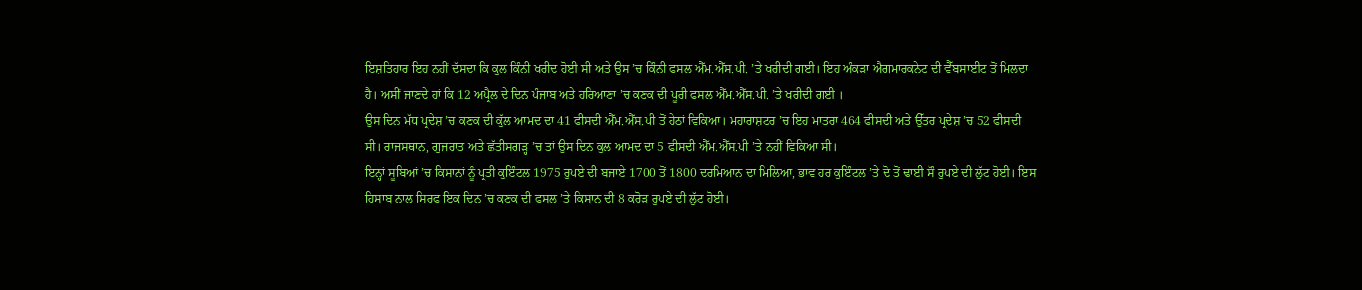ਇਸ਼ਤਿਹਾਰ ਇਹ ਨਹੀਂ ਦੱਸਦਾ ਕਿ ਕੁਲ ਕਿੰਨੀ ਖਰੀਦ ਹੋਈ ਸੀ ਅਤੇ ਉਸ ’ਚ ਕਿੰਨੀ ਫਸਲ ਐੱਮ.ਐੱਸ.ਪੀ. ’ਤੇ ਖਰੀਦੀ ਗਈ। ਇਹ ਅੰਕੜਾ ਐਗਮਾਰਕਨੇਟ ਦੀ ਵੈੱਬਸਾਈਟ ਤੋਂ ਮਿਲਦਾ ਹੈ। ਅਸੀਂ ਜਾਣਦੇ ਹਾਂ ਕਿ 12 ਅਪ੍ਰੈਲ ਦੇ ਦਿਨ ਪੰਜਾਬ ਅਤੇ ਹਰਿਆਣਾ ’ਚ ਕਣਕ ਦੀ ਪੂਰੀ ਫਸਲ ਐੱਮ.ਐੱਸ.ਪੀ. ’ਤੇ ਖਰੀਦੀ ਗਈ ।
ਉਸ ਦਿਨ ਮੱਧ ਪ੍ਰਦੇਸ਼ ’ਚ ਕਣਕ ਦੀ ਕੁੱਲ ਆਮਦ ਦਾ 41 ਫੀਸਦੀ ਐੱਮ.ਐੱਸ.ਪੀ ਤੋਂ ਹੇਠਾਂ ਵਿਕਿਆ। ਮਹਾਰਾਸ਼ਟਰ ’ਚ ਇਹ ਮਾਤਰਾ 464 ਫੀਸਦੀ ਅਤੇ ਉੱਤਰ ਪ੍ਰਦੇਸ਼ ’ਚ 52 ਫੀਸਦੀ ਸੀ। ਰਾਜਸਥਾਨ, ਗੁਜਰਾਤ ਅਤੇ ਛੱਤੀਸਗੜ੍ਹ ’ਚ ਤਾਂ ਉਸ ਦਿਨ ਕੁਲ ਆਮਦ ਦਾ 5 ਫੀਸਦੀ ਐੱਮ.ਐੱਸ.ਪੀ ’ਤੇ ਨਹੀਂ ਵਿਕਿਆ ਸੀ।
ਇਨ੍ਹਾਂ ਸੂਬਿਆਂ ’ਚ ਕਿਸਾਨਾਂ ਨੂੰ ਪ੍ਰਤੀ ਕੁਇੰਟਲ 1975 ਰੁਪਏ ਦੀ ਬਜਾਏ 1700 ਤੋਂ 1800 ਦਰਮਿਆਨ ਦਾ ਮਿਲਿਆ, ਭਾਵ ਹਰ ਕੁਇੰਟਲ ’ਤੇ ਦੋ ਤੋਂ ਢਾਈ ਸੌ ਰੁਪਏ ਦੀ ਲੁੱਟ ਹੋਈ। ਇਸ ਹਿਸਾਬ ਨਾਲ ਸਿਰਫ ਇਕ ਦਿਨ ’ਚ ਕਣਕ ਦੀ ਫਸਲ ’ਤੇ ਕਿਸਾਨ ਦੀ 8 ਕਰੋੜ ਰੁਪਏ ਦੀ ਲੁੱਟ ਹੋਈ।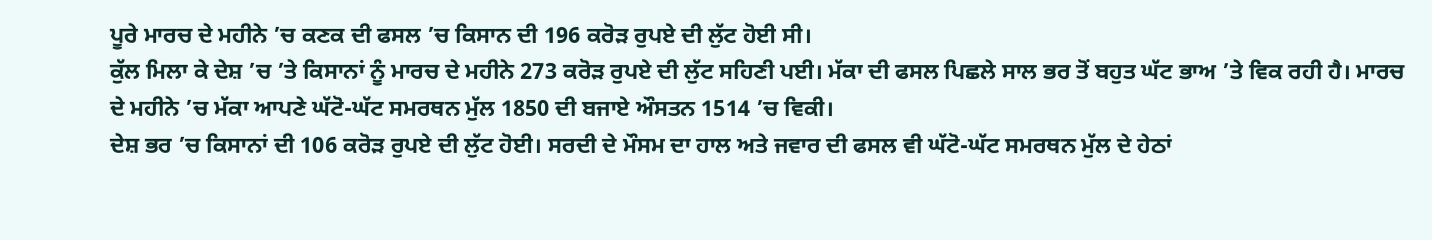ਪੂਰੇ ਮਾਰਚ ਦੇ ਮਹੀਨੇ ’ਚ ਕਣਕ ਦੀ ਫਸਲ ’ਚ ਕਿਸਾਨ ਦੀ 196 ਕਰੋੜ ਰੁਪਏ ਦੀ ਲੁੱਟ ਹੋਈ ਸੀ।
ਕੁੱਲ ਮਿਲਾ ਕੇ ਦੇਸ਼ ’ਚ ’ਤੇ ਕਿਸਾਨਾਂ ਨੂੰ ਮਾਰਚ ਦੇ ਮਹੀਨੇ 273 ਕਰੋੜ ਰੁਪਏ ਦੀ ਲੁੱਟ ਸਹਿਣੀ ਪਈ। ਮੱਕਾ ਦੀ ਫਸਲ ਪਿਛਲੇ ਸਾਲ ਭਰ ਤੋਂ ਬਹੁਤ ਘੱਟ ਭਾਅ ’ਤੇ ਵਿਕ ਰਹੀ ਹੈ। ਮਾਰਚ ਦੇ ਮਹੀਨੇ ’ਚ ਮੱਕਾ ਆਪਣੇ ਘੱਟੋ-ਘੱਟ ਸਮਰਥਨ ਮੁੱਲ 1850 ਦੀ ਬਜਾਏ ਔਸਤਨ 1514 ’ਚ ਵਿਕੀ।
ਦੇਸ਼ ਭਰ ’ਚ ਕਿਸਾਨਾਂ ਦੀ 106 ਕਰੋੜ ਰੁਪਏ ਦੀ ਲੁੱਟ ਹੋਈ। ਸਰਦੀ ਦੇ ਮੌਸਮ ਦਾ ਹਾਲ ਅਤੇ ਜਵਾਰ ਦੀ ਫਸਲ ਵੀ ਘੱਟੋ-ਘੱਟ ਸਮਰਥਨ ਮੁੱਲ ਦੇ ਹੇਠਾਂ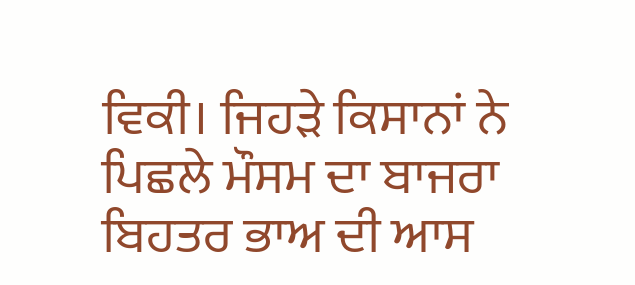ਵਿਕੀ। ਜਿਹੜੇ ਕਿਸਾਨਾਂ ਨੇ ਪਿਛਲੇ ਮੌਸਮ ਦਾ ਬਾਜਰਾ ਬਿਹਤਰ ਭਾਅ ਦੀ ਆਸ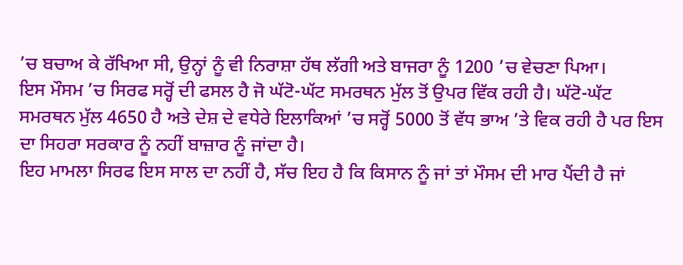’ਚ ਬਚਾਅ ਕੇ ਰੱਖਿਆ ਸੀ, ਉਨ੍ਹਾਂ ਨੂੰ ਵੀ ਨਿਰਾਸ਼ਾ ਹੱਥ ਲੱਗੀ ਅਤੇ ਬਾਜਰਾ ਨੂੰ 1200 ’ਚ ਵੇਚਣਾ ਪਿਆ।
ਇਸ ਮੌਸਮ ’ਚ ਸਿਰਫ ਸਰ੍ਹੋਂ ਦੀ ਫਸਲ ਹੈ ਜੋ ਘੱਟੋ-ਘੱਟ ਸਮਰਥਨ ਮੁੱਲ ਤੋਂ ਉਪਰ ਵਿੱਕ ਰਹੀ ਹੈ। ਘੱਟੋ-ਘੱਟ ਸਮਰਥਨ ਮੁੱਲ 4650 ਹੈ ਅਤੇ ਦੇਸ਼ ਦੇ ਵਧੇਰੇ ਇਲਾਕਿਆਂ ’ਚ ਸਰ੍ਹੋਂ 5000 ਤੋਂ ਵੱਧ ਭਾਅ ’ਤੇ ਵਿਕ ਰਹੀ ਹੈ ਪਰ ਇਸ ਦਾ ਸਿਹਰਾ ਸਰਕਾਰ ਨੂੰ ਨਹੀਂ ਬਾਜ਼ਾਰ ਨੂੰ ਜਾਂਦਾ ਹੈ।
ਇਹ ਮਾਮਲਾ ਸਿਰਫ ਇਸ ਸਾਲ ਦਾ ਨਹੀਂ ਹੈ, ਸੱਚ ਇਹ ਹੈ ਕਿ ਕਿਸਾਨ ਨੂੰ ਜਾਂ ਤਾਂ ਮੌਸਮ ਦੀ ਮਾਰ ਪੈਂਦੀ ਹੈ ਜਾਂ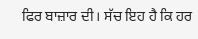ਫਿਰ ਬਾਜ਼ਾਰ ਦੀ। ਸੱਚ ਇਹ ਹੈ ਕਿ ਹਰ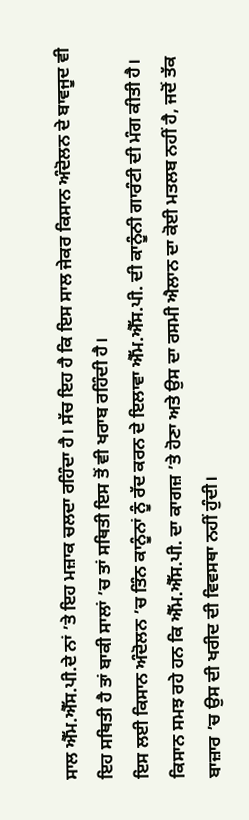ਸਾਲ ਐੱਮ.ਐੱਸ.ਪੀ.ਦੇ ਨਾਂ ’ਤੇ ਇਹ ਮਜ਼ਾਕ ਚਲਦਾ ਰਹਿੰਦਾ ਹੈ। ਸੱਚ ਇਹ ਹੈ ਕਿ ਇਸ ਸਾਲ ਜੇਕਰ ਕਿਸਾਨ ਅੰਦੋਲਨ ਦੇ ਬਾਵਜੂਦ ਵੀ ਇਹ ਸਥਿਤੀ ਹੈ ਤਾਂ ਬਾਕੀ ਸਾਲਾਂ ’ਚ ਤਾਂ ਸਥਿਤੀ ਇਸ ਤੋਂ ਵੀ ਖਰਾਬ ਰਹਿੰਦੀ ਹੈ।
ਇਸ ਲਈ ਕਿਸਾਨ ਅੰਦੋਲਨ ’ਚ ਤਿੰਨ ਕਾਨੂੰਨਾਂ ਨੂੰ ਰੱਦ ਕਰਨ ਦੇ ਇਲਾਵਾ ਐੱਮ.ਐੱਸ.ਪੀ. ਦੀ ਕਾਨੂੰਨੀ ਗਾਰੰਟੀ ਦੀ ਮੰਗ ਕੀਤੀ ਹੈ। ਕਿਸਾਨ ਸਮਝ ਰਹੇ ਹਨ ਕਿ ਐੱਮ.ਐੱਸ.ਪੀ. ਦਾ ਕਾਗਜ਼ ’ਤੇ ਹੋਣਾ ਅਤੇ ਉਸ ਦਾ ਰਸਮੀ ਐਲਾਨ ਦਾ ਕੋਈ ਮਤਲਬ ਨਹੀਂ ਹੈ, ਜਦੋਂ ਤੱਕ ਬਾਜ਼ਾਰ ’ਚ ਉਸ ਦੀ ਖਰੀਦ ਦੀ ਵਿਵਸਥਾ ਨਹੀਂ ਹੁੰਦੀ।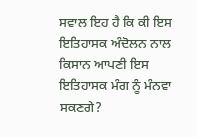ਸਵਾਲ ਇਹ ਹੈ ਕਿ ਕੀ ਇਸ ਇਤਿਹਾਸਕ ਅੰਦੋਲਨ ਨਾਲ ਕਿਸਾਨ ਆਪਣੀ ਇਸ ਇਤਿਹਾਸਕ ਮੰਗ ਨੂੰ ਮੰਨਵਾ ਸਕਣਗੇ?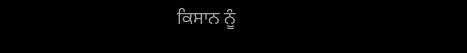ਕਿਸਾਨ ਨੂੰ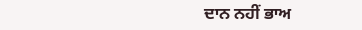ਦਾਨ ਨਹੀਂ ਭਾਅ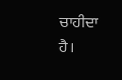ਚਾਹੀਦਾ ਹੈ।